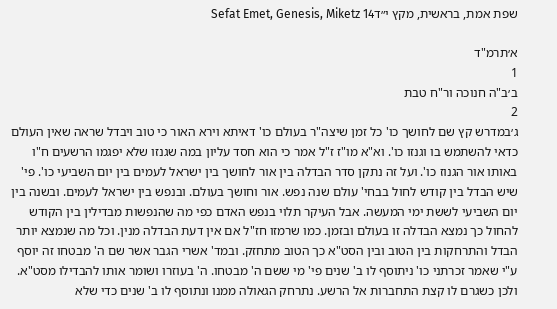שפת אמת, בראשית, מקץ י״דSefat Emet, Genesis, Miketz 14

א׳תרמ"ד
1
ב׳ב"ה חנוכה ור"ח טבת
2
ג׳במדרש קץ שם לחושך כו' כל זמן שיצה"ר בעולם כו' דאיתא וירא האור כי טוב ויבדל שראה שאין העולם כדאי להשתמש בו וגנזו כו'. וא"א מו"ז ז"ל אמר כי הוא חסד עליון במה שגנזו שלא יפגמו הרשעים ח"ו באותו אור הגנוז כו'. ועל זה נתקן סדר הבדלה בין אור לחושך בין ישראל לעמים בין יום השביעי כו'. פי' שיש הבדל בין קודש לחול בבחי' עולם שנה נפש. אור וחושך בעולם. ובנפש בין ישראל לעמים. ובשנה בין יום השביעי לששת ימי המעשה. אבל העיקר תלוי בנפש האדם כפי מה שהנפשות מבדילין בין הקודש להחול כך נמצא הבדלה זו בעולם ובזמן. כמו שרמזו חז"ל אם אין דעת הבדלה מנין. וכל מה שנמצא יותר הבדל והתרחקות בין הטוב ובין הסט"א כך הטוב מתחזק. ובמד' אשרי הגבר אשר שם ה' מבטחו זה יוסף ע"י שאמר זכרתני כו' ניתוסף לו ב' שנים פי' מי ששם ה' מבטחו. ה' בעוזרו ושומר אותו להבדילו מסט"א. ולכן כשגרם לו קצת התחברות אל הרשע. נתרחק הגאולה ממנו ונתוסף לו ב' שנים כדי שלא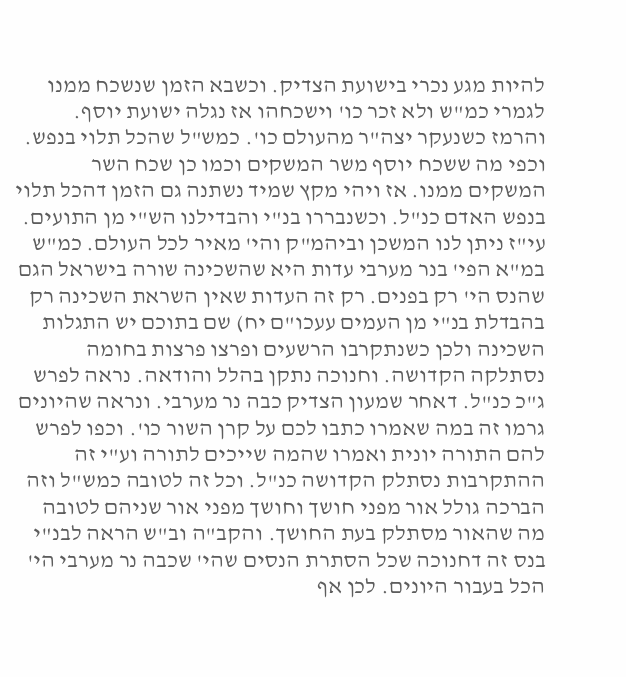להיות מגע נכרי בישועת הצדיק. וכשבא הזמן שנשכח ממנו לגמרי כמ"ש ולא זכר כו' וישכחהו אז נגלה ישועת יוסף. והרמז כשנעקר יצה"ר מהעולם כו'. כמש"ל שהכל תלוי בנפש. וכפי מה ששכח יוסף משר המשקים וכמו כן שכח השר המשקים ממנו. אז ויהי מקץ שמיד נשתנה גם הזמן דהכל תלוי בנפש האדם כנ"ל. וכשנבררו בנ"י והבדילנו הש"י מן התועים. עי"ז ניתן לנו המשכן וביהמ"ק והי' מאיר לכל העולם. כמ"ש במ"א הפי' בנר מערבי עדות היא שהשכינה שורה בישראל הגם שהנס הי' רק בפנים. רק זה העדות שאין השראת השכינה רק בהבדלת בנ"י מן העמים עעכו"ם יח) שם בתוכם יש התגלות השכינה ולכן כשנתקרבו הרשעים ופרצו פרצות בחומה נסתלקה הקדושה. וחנוכה נתקן בהלל והודאה. נראה לפרש ג"כ כנ"ל. דאחר שמעון הצדיק כבה נר מערבי. ונראה שהיונים גרמו זה במה שאמרו כתבו לכם על קרן השור כו'. וכפו לפרש להם התורה יונית ואמרו שהמה שייכים לתורה וע"י זה ההתקרבות נסתלק הקדושה כנ"ל. וכל זה לטובה כמש"ל וזה הברכה גולל אור מפני חושך וחושך מפני אור שניהם לטובה מה שהאור מסתלק בעת החושך. והקב"ה וב"ש הראה לבנ"י בנס זה דחנוכה שכל הסתרת הנסים שהי' שכבה נר מערבי הי' הכל בעבור היונים. לכן אף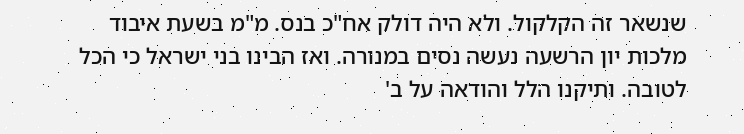שנשאר זה הקלקול. ולא היה דולק אח"כ בנס. מ"מ בשעת איבוד מלכות יון הרשעה נעשה נסים במנורה. ואז הבינו בני ישראל כי הכל לטובה. ותיקנו הלל והודאה על ב'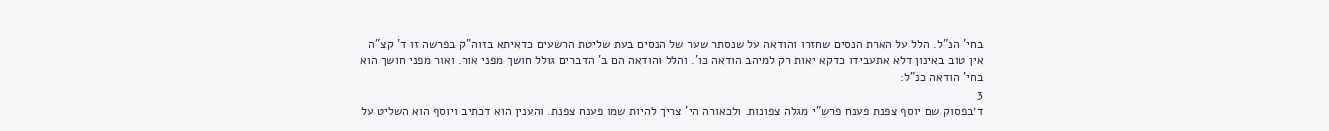בחי' הנ"ל. הלל על הארת הנסים שחזרו והודאה על שנסתר שער של הנסים בעת שליטת הרשעים כדאיתא בזוה"ק בפרשה זו ד' קצ"ה אין טוב באינון דלא אתעבידו כדקא יאות רק למיהב הודאה כו'. והלל והודאה הם ב' הדברים גולל חושך מפני אור. ואור מפני חושך הוא בחי' הודאה כנ"ל:
3
ד׳בפסוק שם יוסף צפנת פענח פרש"י מגלה צפונות. ולכאורה הי' צריך להיות שמו פענח צפנת. והענין הוא דכתיב ויוסף הוא השליט על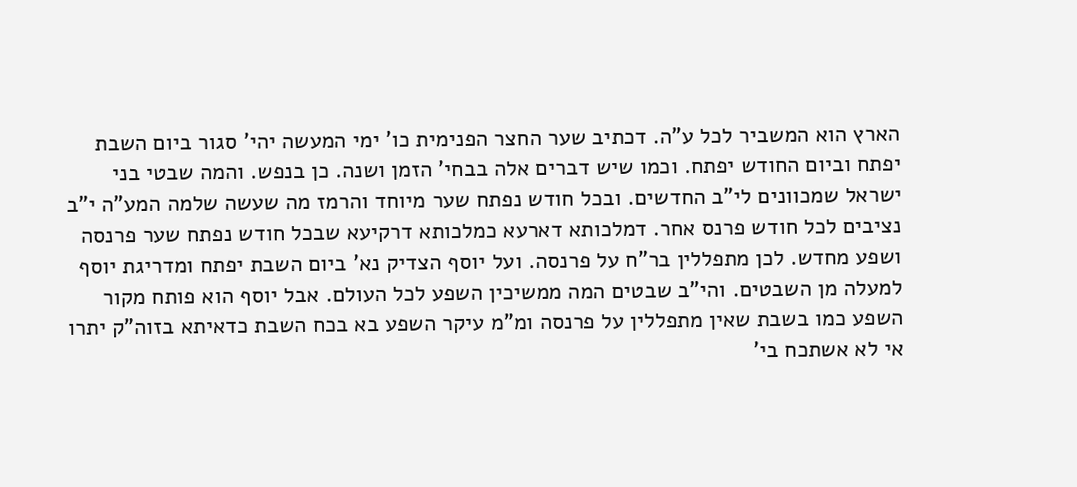הארץ הוא המשביר לכל ע"ה. דכתיב שער החצר הפנימית כו' ימי המעשה יהי' סגור ביום השבת יפתח וביום החודש יפתח. וכמו שיש דברים אלה בבחי' הזמן ושנה. כן בנפש. והמה שבטי בני ישראל שמכוונים לי"ב החדשים. ובכל חודש נפתח שער מיוחד והרמז מה שעשה שלמה המע"ה י"ב נציבים לכל חודש פרנס אחר. דמלכותא דארעא כמלכותא דרקיעא שבכל חודש נפתח שער פרנסה ושפע מחדש. לכן מתפללין בר"ח על פרנסה. ועל יוסף הצדיק נא' ביום השבת יפתח ומדריגת יוסף למעלה מן השבטים. והי"ב שבטים המה ממשיכין השפע לכל העולם. אבל יוסף הוא פותח מקור השפע כמו בשבת שאין מתפללין על פרנסה ומ"מ עיקר השפע בא בכח השבת כדאיתא בזוה"ק יתרו אי לא אשתכח בי'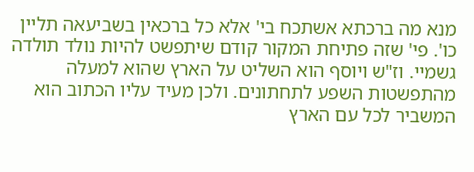מנא מה ברכתא אשתכח בי' אלא כל ברכאין בשביעאה תליין כו'. פי' שזה פתיחת המקור קודם שיתפשט להיות נולד תולדה גשמיי. וז"ש ויוסף הוא השליט על הארץ שהוא למעלה מהתפשטות השפע לתחתונים. ולכן מעיד עליו הכתוב הוא המשביר לכל עם הארץ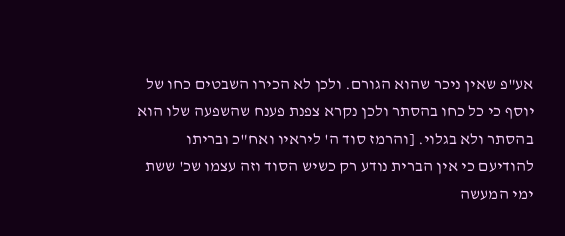אע"פ שאין ניכר שהוא הגורם. ולכן לא הכירו השבטים כחו של יוסף כי כל כחו בהסתר ולכן נקרא צפנת פענח שהשפעה שלו הוא בהסתר ולא בגלוי. [והרמז סוד ה' ליראיו ואח"כ ובריתו להודיעם כי אין הברית נודע רק כשיש הסוד וזה עצמו שכ' ששת ימי המעשה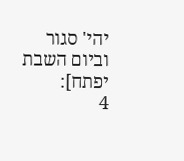יהי' סגור וביום השבת יפתח]:
4